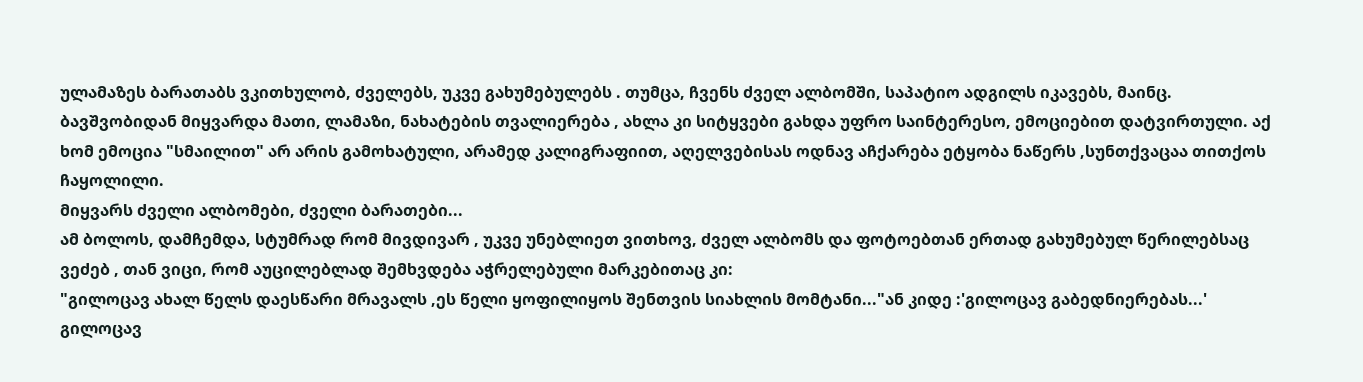ულამაზეს ბარათაბს ვკითხულობ, ძველებს, უკვე გახუმებულებს . თუმცა, ჩვენს ძველ ალბომში, საპატიო ადგილს იკავებს, მაინც.
ბავშვობიდან მიყვარდა მათი, ლამაზი, ნახატების თვალიერება , ახლა კი სიტყვები გახდა უფრო საინტერესო, ემოციებით დატვირთული. აქ ხომ ემოცია "სმაილით" არ არის გამოხატული, არამედ კალიგრაფიით, აღელვებისას ოდნავ აჩქარება ეტყობა ნაწერს ,სუნთქვაცაა თითქოს ჩაყოლილი.
მიყვარს ძველი ალბომები, ძველი ბარათები...
ამ ბოლოს, დამჩემდა, სტუმრად რომ მივდივარ , უკვე უნებლიეთ ვითხოვ, ძველ ალბომს და ფოტოებთან ერთად გახუმებულ წერილებსაც ვეძებ , თან ვიცი, რომ აუცილებლად შემხვდება აჭრელებული მარკებითაც კი:
"გილოცავ ახალ წელს დაესწარი მრავალს ,ეს წელი ყოფილიყოს შენთვის სიახლის მომტანი..."ან კიდე :'გილოცავ გაბედნიერებას...'
გილოცავ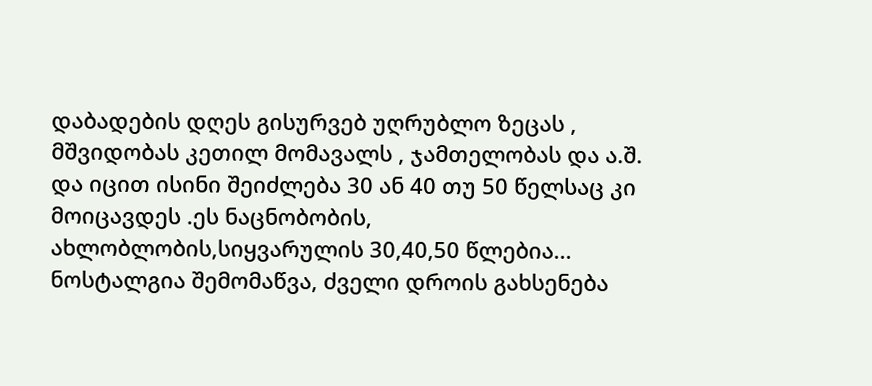დაბადების დღეს გისურვებ უღრუბლო ზეცას , მშვიდობას კეთილ მომავალს , ჯამთელობას და ა.შ.
და იცით ისინი შეიძლება 30 ან 40 თუ 50 წელსაც კი მოიცავდეს .ეს ნაცნობობის, ახლობლობის,სიყვარულის 30,40,50 წლებია...
ნოსტალგია შემომაწვა, ძველი დროის გახსენება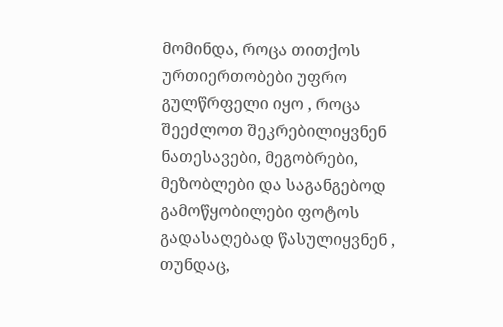მომინდა, როცა თითქოს ურთიერთობები უფრო გულწრფელი იყო , როცა შეეძლოთ შეკრებილიყვნენ ნათესავები, მეგობრები, მეზობლები და საგანგებოდ გამოწყობილები ფოტოს გადასაღებად წასულიყვნენ , თუნდაც,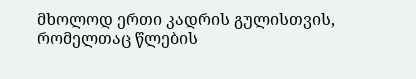მხოლოდ ერთი კადრის გულისთვის, რომელთაც წლების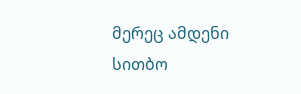მერეც ამდენი სითბო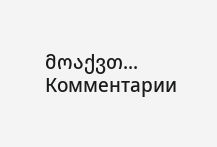მოაქვთ...
Комментарии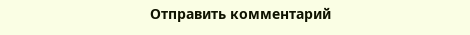Отправить комментарий